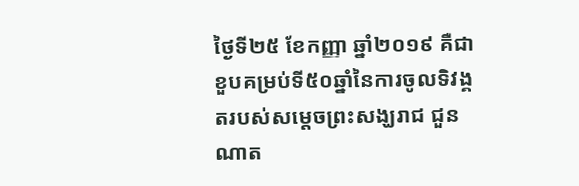ថ្ងៃទី២៥ ខែកញ្ញា ឆ្នាំ២០១៩ គឺជាខួបគម្រប់ទី៥០ឆ្នាំនៃការចូលទិវង្គតរបស់សម្តេចព្រះសង្ឃរាជ ជួន ណាត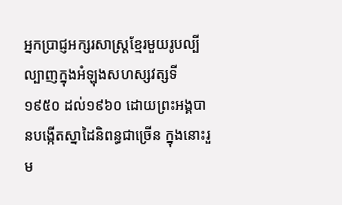អ្នកប្រាជ្ញអក្សរសាស្ត្រខ្មែរមួយរូបល្បីល្បាញក្នុងអំឡុងសហស្សវត្សទី១៩៥០ ដល់១៩៦០ ដោយព្រះអង្គបានបង្កើតស្នាដៃនិពន្ធជាច្រើន ក្នុងនោះរួម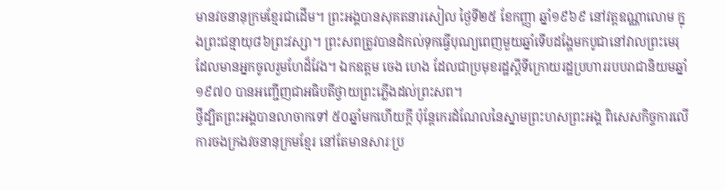មានវចនានុក្រមខ្មែរជាដើម។ ព្រះអង្គបានសុគតនារសៀល ថ្ងៃទី២៥ ខែកញ្ញា ឆ្នាំ១៩៦៩ នៅវត្តឧណ្ណាលោម ក្នុងព្រះជន្មាយុ៨៦ព្រះវស្សា។ ព្រះសពត្រូវបានដំកល់ទុកធ្វើបុណ្យពេញមួយឆ្នាំទើបដង្ហែមកបូជានៅវាលព្រះមេរុ ដែលមានអ្នកចូលរួមហែដ៏វែង។ ឯកឧត្តម ចេង ហេង ដែលជាប្រមុខរដ្ឋស្តីទីក្រោយរដ្ឋប្រហាររបបរាជានិយមឆ្នាំ១៩៧០ បានអញ្ជើញជាអធិបតីថ្វាយព្រះភ្លើងដល់ព្រះសព។
ថ្វីដ្បិតព្រះអង្គបានលាចាកទៅ ៥០ឆ្នាំមកហើយក្តី ប៉ុន្តែកេរដំណែលនៃស្នាមព្រះហសព្រះអង្គ ពិសេសកិច្ចការលើការចងក្រងវចនានុក្រមខ្មែរ នៅតែមានសារៈប្រ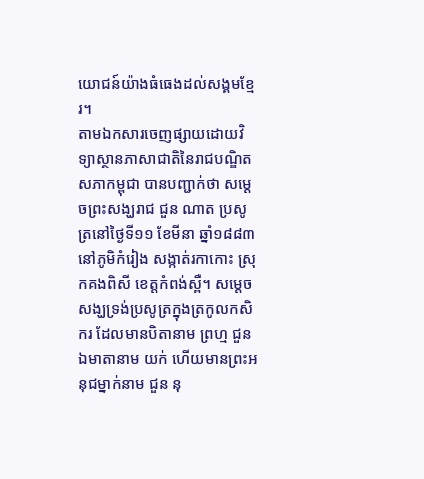យោជន៍យ៉ាងធំធេងដល់សង្គមខ្មែរ។
តាមឯកសារចេញផ្សាយដោយវិទ្យាស្ថានភាសាជាតិនៃរាជបណ្ឌិតសភាកម្ពុជា បានបញ្ជាក់ថា សម្ដេចព្រះសង្ឃរាជ ជួន ណាត ប្រសូត្រនៅថ្ងៃទី១១ ខែមីនា ឆ្នាំ១៨៨៣ នៅភូមិកំរៀង សង្កាត់រកាកោះ ស្រុកគងពិសី ខេត្តកំពង់ស្ពឺ។ សម្ដេចសង្ឃទ្រង់ប្រសូត្រក្នុងត្រកូលកសិករ ដែលមានបិតានាម ព្រហ្ម ជួន ឯមាតានាម យក់ ហើយមានព្រះអនុជម្នាក់នាម ជួន នុ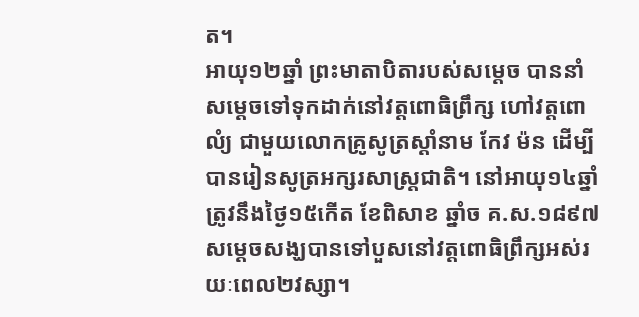ត។
អាយុ១២ឆ្នាំ ព្រះមាតាបិតារបស់សម្ដេច បាននាំសម្ដេចទៅទុកដាក់នៅវត្តពោធិព្រឹក្ស ហៅវត្តពោលំ្យ ជាមួយលោកគ្រូសូត្រស្ដាំនាម កែវ ម៉ន ដើម្បីបានរៀនសូត្រអក្សរសាស្រ្តជាតិ។ នៅអាយុ១៤ឆ្នាំ ត្រូវនឹងថ្ងៃ១៥កើត ខែពិសាខ ឆ្នាំច គ.ស.១៨៩៧ សម្ដេចសង្ឃបានទៅបួសនៅវត្តពោធិព្រឹក្សអស់រយៈពេល២វស្សា។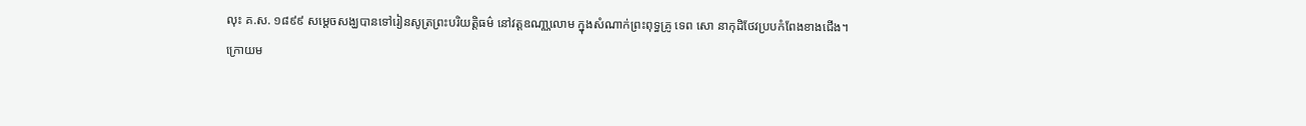លុះ គ.ស. ១៨៩៩ សម្ដេចសង្ឃបានទៅរៀនសូត្រព្រះបរិយត្តិធម៌ នៅវត្តឧណា្ណលោម ក្នុងសំណាក់ព្រះពុទ្ធគ្រូ ទេព សោ នាកុដិថែវប្របកំពែងខាងជើង។
ក្រោយម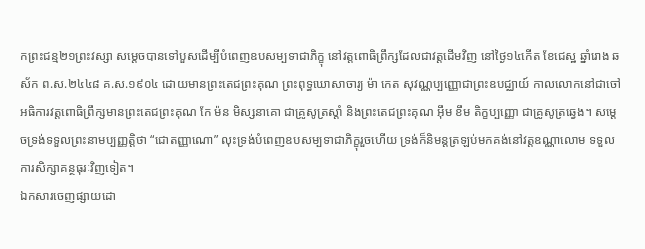កព្រះជន្ម២១ព្រះវស្សា សម្ដេចបានទៅបួសដើម្បីបំពេញឧបសម្បទាជាភិក្ខុ នៅវត្តពោធិព្រឹក្សដែលជាវត្តដើមវិញ នៅថ្ងៃ១៤កើត ខែជេស្ឋ ឆ្នាំរោង ឆស័ក ព.ស.២៤៤៨ គ.ស.១៩០៤ ដោយមានព្រះតេជព្រះគុណ ព្រះពុទ្ធឃោសាចារ្យ ម៉ា កេត សុវណ្ណប្បញ្ញោជាព្រះឧបជ្ឈាយ៍ កាលលោកនៅជាចៅអធិការវត្តពោធិព្រឹក្សមានព្រះតេជព្រះគុណ កែ ម៉ន មិស្សនាគោ ជាគ្រូសូត្រស្ដាំ និងព្រះតេជព្រះគុណ អ៊ឹម ខឹម តិក្ខប្បញ្ញោ ជាគ្រូសូត្រឆ្វេង។ សម្ដេចទ្រង់ទទួលព្រះនាមប្បញ្ញត្តិថា “ជោតញ្ញាណោ” លុះទ្រង់បំពេញឧបសម្បទាជាភិក្ខុរួចហើយ ទ្រង់ក៏និមន្តត្រឡប់មកគង់នៅវត្តឧណ្ណាលោម ទទួលការសិក្សាគន្ថធុរៈវិញទៀត។
ឯកសារចេញផ្សាយដោ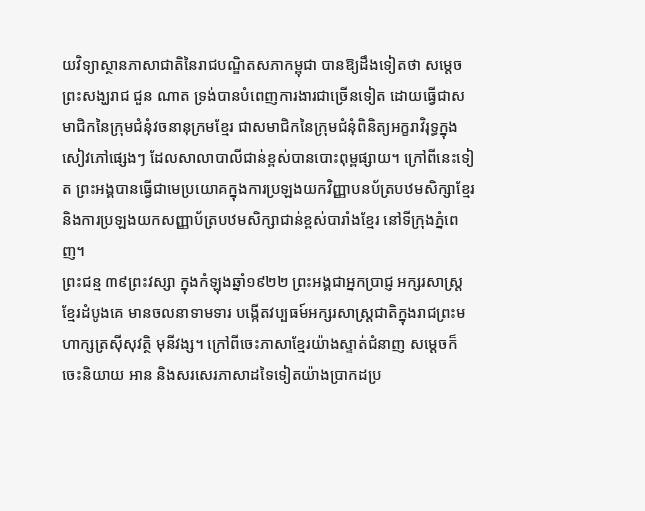យវិទ្យាស្ថានភាសាជាតិនៃរាជបណ្ឌិតសភាកម្ពុជា បានឱ្យដឹងទៀតថា សម្ដេចព្រះសង្ឃរាជ ជួន ណាត ទ្រង់បានបំពេញការងារជាច្រើនទៀត ដោយធ្វើជាសមាជិកនៃក្រុមជំនុំវចនានុក្រមខ្មែរ ជាសមាជិកនៃក្រុមជំនុំពិនិត្យអក្ខរាវិរុទ្ធក្នុងសៀវភៅផ្សេងៗ ដែលសាលាបាលីជាន់ខ្ពស់បានបោះពុម្ពផ្សាយ។ ក្រៅពីនេះទៀត ព្រះអង្គបានធ្វើជាមេប្រយោគក្នុងការប្រឡងយកវិញ្ញាបនប័ត្របឋមសិក្សាខ្មែរ និងការប្រឡងយកសញ្ញាប័ត្របឋមសិក្សាជាន់ខ្ពស់បារាំងខ្មែរ នៅទីក្រុងភ្នំពេញ។
ព្រះជន្ម ៣៩ព្រះវស្សា ក្នុងកំឡុងឆ្នាំ១៩២២ ព្រះអង្គជាអ្នកប្រាជ្ញ អក្សរសាស្រ្តខ្មែរដំបូងគេ មានចលនាទាមទារ បង្កើតវប្បធម៍អក្សរសាស្រ្តជាតិក្នុងរាជព្រះមហាក្សត្រស៊ីសុវត្ថិ មុនីវង្ស។ ក្រៅពីចេះភាសាខ្មែរយ៉ាងស្ទាត់ជំនាញ សម្ដេចក៏ចេះនិយាយ អាន និងសរសេរភាសាដទៃទៀតយ៉ាងប្រាកដប្រ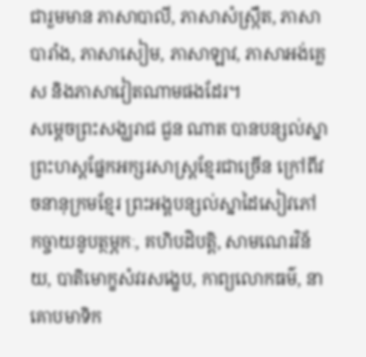ជារួមមាន ភាសាបាលី, ភាសាសំស្ក្រឹត, ភាសាបារាំង, ភាសាសៀម, ភាសាឡាវ, ភាសាអង់គ្លេស និងភាសាវៀតណាមផងដែរ។
សម្ដេចព្រះសង្ឃរាជ ជួន ណាត បានបន្សល់ស្នាព្រះហស្តផ្នែកអក្សរសាស្រ្តខ្មែរជាច្រើន ក្រៅពីវចនានុក្រមខ្មែរ ព្រះអង្គបន្សល់ស្នាដៃសៀវភៅ កច្ចាយនូបត្ថម្ភកៈ, គហិបដិបត្តិ, សាមណេរវិន័យ, បាតិមោក្ខសំវរសង្ខេប, កាព្យលោកធម៌, នាគោបមាទិក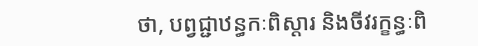ថា, បព្វជ្ជាឋន្ធកៈពិស្ដារ និងចីវរក្ខន្ធៈពិ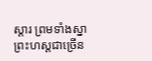ស្ដារ ព្រមទាំងស្នាព្រះហស្ដជាច្រើន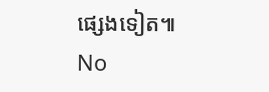ផ្សេងទៀត៕
No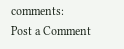comments:
Post a Comment